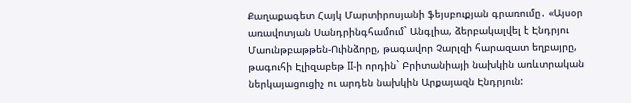Քաղաքագետ Հայկ Մարտիրոսյանի ֆեյսբուքյան գրառումը․ «Այսօր առավոտյան Սանդրինգհամում` Անգլիա, ձերբակալվել է Էնդրյու Մաունթբաթթեն-Ուինձորը, թագավոր Չարլզի հարազատ եղբայրը, թագուհի Էլիզաբեթ II-ի որդին` Բրիտանիայի նախկին առևտրական ներկայացուցիչ ու արդեն նախկին Արքայազն Էնդրյուն: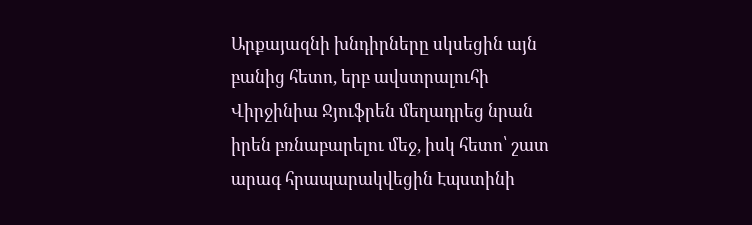Արքայազնի խնդիրները սկսեցին այն բանից հետո, երբ ավստրալուհի Վիրջինիա Ջյուֆրեն մեղադրեց նրան իրեն բռնաբարելու մեջ, իսկ հետո՝ շատ արագ հրապարակվեցին Էպստինի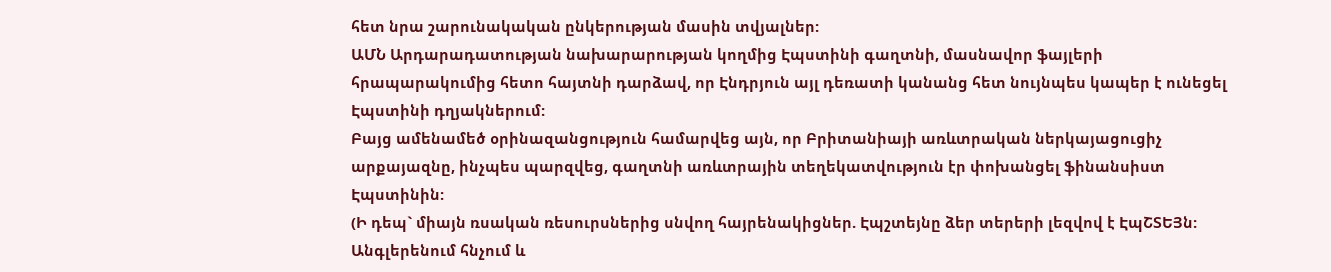հետ նրա շարունակական ընկերության մասին տվյալներ:
ԱՄՆ Արդարադատության նախարարության կողմից Էպստինի գաղտնի, մասնավոր ֆայլերի հրապարակումից հետո հայտնի դարձավ, որ Էնդրյուն այլ դեռատի կանանց հետ նույնպես կապեր է ունեցել Էպստինի դղյակներում:
Բայց ամենամեծ օրինազանցություն համարվեց այն, որ Բրիտանիայի առևտրական ներկայացուցիչ արքայազնը, ինչպես պարզվեց, գաղտնի առևտրային տեղեկատվություն էր փոխանցել ֆինանսիստ Էպստինին:
(Ի դեպ` միայն ռսական ռեսուրսներից սնվող հայրենակիցներ. Էպշտեյնը ձեր տերերի լեզվով է ԷպՇՏԵՅն: Անգլերենում հնչում և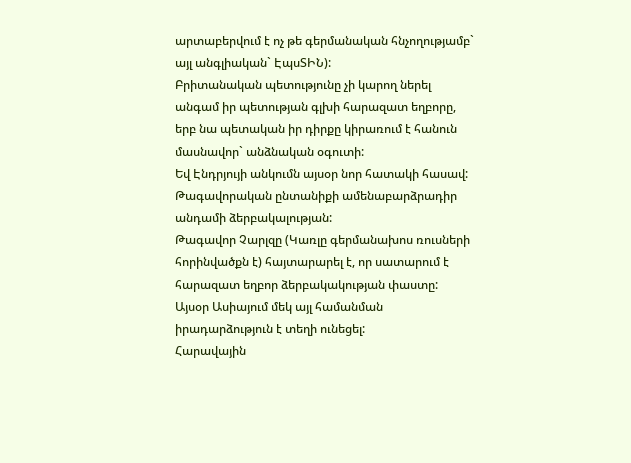արտաբերվում է ոչ թե գերմանական հնչողությամբ` այլ անգլիական` ԷպսՏԻՆ):
Բրիտանական պետությունը չի կարող ներել անգամ իր պետության գլխի հարազատ եղբորը, երբ նա պետական իր դիրքը կիրառում է հանուն մասնավոր` անձնական օգուտի:
Եվ Էնդրյույի անկումն այսօր նոր հատակի հասավ: Թագավորական ընտանիքի ամենաբարձրադիր անդամի ձերբակալության:
Թագավոր Չարլզը (Կառլը գերմանախոս ռուսների հորինվածքն է) հայտարարել է, որ սատարում է հարազատ եղբոր ձերբակակության փաստը:
Այսօր Ասիայում մեկ այլ համանման իրադարձություն է տեղի ունեցել:
Հարավային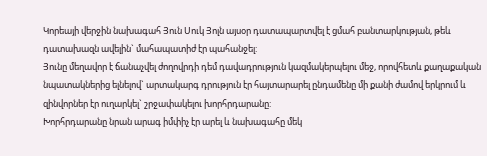Կորեայի վերջին նախագահ Յուն Սուկ Յոլն այսօր դատապարտվել է ցմահ բանտարկության, թեև դատախազն ավելին` մահապատիժ էր պահանջել:
Յունը մեղավոր է ճանաչվել ժողովրդի դեմ դավադրություն կազմակերպելու մեջ, որովհետև քաղաքական նպատակներից ելնելով` արտակարգ դրություն էր հայտարարել ընդամենը մի քանի ժամով երկրում և զինվորներ էր ուղարկել` շրջափակելու խորհրդարանը:
Խորհրդարանը նրան արագ իմփիչ էր արել և նախագահը մեկ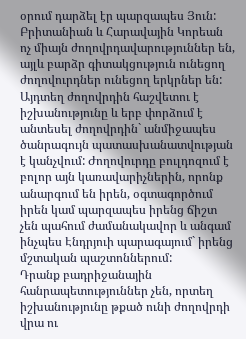օրում դարձել էր պարզապես Յուն:
Բրիտանիան և Հարավային Կորեան ոչ միայն ժողովրդավարություններ են, այլև բարձր գիտակցություն ունեցող ժողովուրդներ ունեցող երկրներ են: Այդտեղ ժողովրդին հաշվետու է իշխանությունը և երբ փորձում է անտեսել ժողովրդին` անմիջապես ծանրագույն պատասխանատվության է կանչվում: Ժողովուրդը բուլդոզում է բոլոր այն կառավարիչներին, որոնք անարգում են իրեն, օգտագործում իրեն կամ պարզապես իրենց ճիշտ չեն պահում ժամանակավոր և անգամ ինչպես Էնդրյուի պարագայում` իրենց մշտական պաշտոններում:
Դրանք բադրիջանային հանրապետություններ չեն, որտեղ իշխանությունը թքած ունի ժողովրդի վրա ու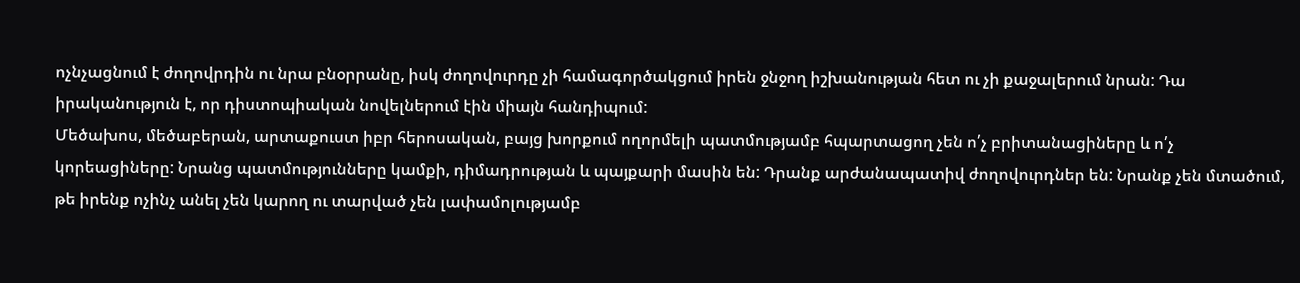ոչնչացնում է ժողովրդին ու նրա բնօրրանը, իսկ ժողովուրդը չի համագործակցում իրեն ջնջող իշխանության հետ ու չի քաջալերում նրան: Դա իրականություն է, որ դիստոպիական նովելներում էին միայն հանդիպում:
Մեծախոս, մեծաբերան, արտաքուստ իբր հերոսական, բայց խորքում ողորմելի պատմությամբ հպարտացող չեն ո՛չ բրիտանացիները և ո՛չ կորեացիները: Նրանց պատմությունները կամքի, դիմադրության և պայքարի մասին են: Դրանք արժանապատիվ ժողովուրդներ են: Նրանք չեն մտածում, թե իրենք ոչինչ անել չեն կարող ու տարված չեն լափամոլությամբ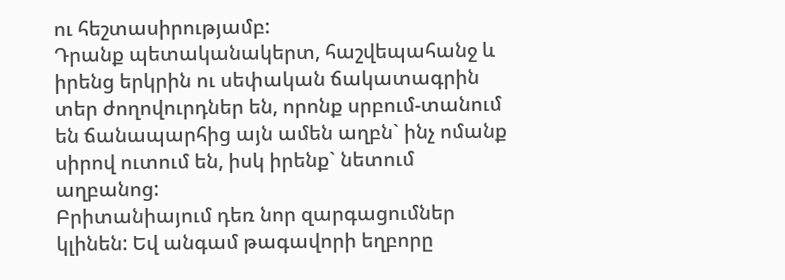ու հեշտասիրությամբ:
Դրանք պետականակերտ, հաշվեպահանջ և իրենց երկրին ու սեփական ճակատագրին տեր ժողովուրդներ են, որոնք սրբում-տանում են ճանապարհից այն ամեն աղբն` ինչ ոմանք սիրով ուտում են, իսկ իրենք` նետում աղբանոց:
Բրիտանիայում դեռ նոր զարգացումներ կլինեն: Եվ անգամ թագավորի եղբորը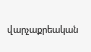վարչաքրեական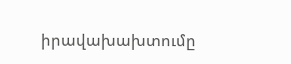իրավախախտումը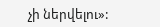չի ներվելու»: